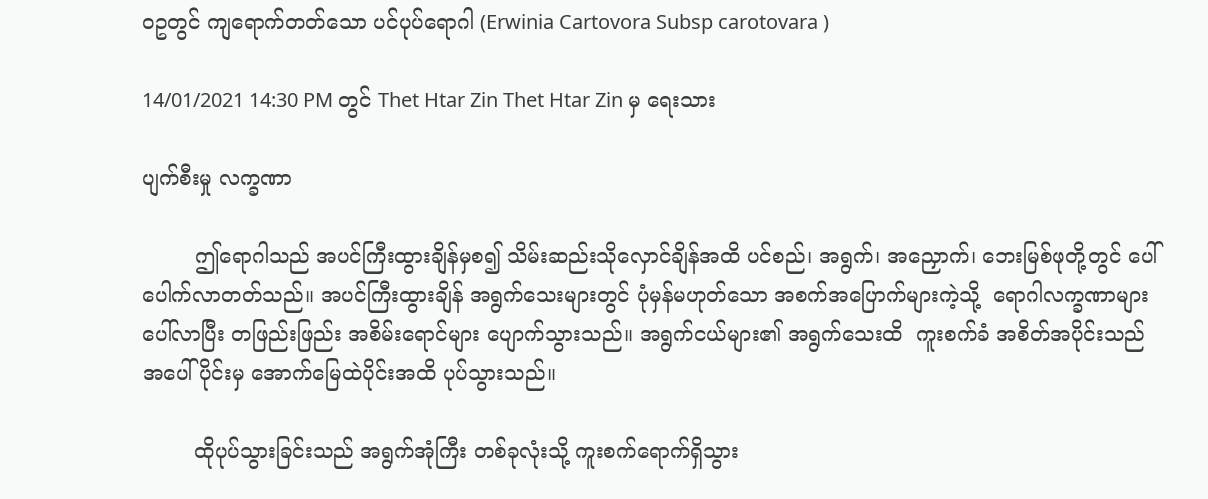ဝဥတွင် ကျရောက်တတ်သော ပင်ပုပ်ရောဂါ (Erwinia Cartovora Subsp carotovara )

14/01/2021 14:30 PM တွင် Thet Htar Zin Thet Htar Zin မှ ရေးသား

ပျက်စီးမှု လက္ခဏာ

        ဤရောဂါသည် အပင်ကြီးထွားချိန်မှစ၍ သိမ်းဆည်းသိုလှောင်ချိန်အထိ ပင်စည်၊ အရွက်၊ အညှောက်၊ ဘေးမြစ်ဖုတို့တွင် ပေါ်ပေါက်လာတတ်သည်။ အပင်ကြီးထွားချိန် အရွက်သေးများတွင် ပုံမှန်မဟုတ်သော အစက်အပြောက်များကဲ့သို့  ရောဂါလက္ခဏာများ ပေါ်လာပြီး တဖြည်းဖြည်း အစိမ်းရောင်များ ပျောက်သွားသည်။ အရွက်ငယ်များ၏ အရွက်သေးထိ  ကူးစက်ခံ အစိတ်အပိုင်းသည်  အပေါ်ပိုင်းမှ အောက်မြေထဲပိုင်းအထိ ပုပ်သွားသည်။

        ထိုပုပ်သွားခြင်းသည် အရွက်အုံကြီး တစ်ခုလုံးသို့ ကူးစက်ရောက်ရှိသွား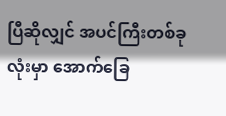ပြီဆိုလျှင် အပင်ကြီးတစ်ခုလုံးမှာ အောက်ခြေ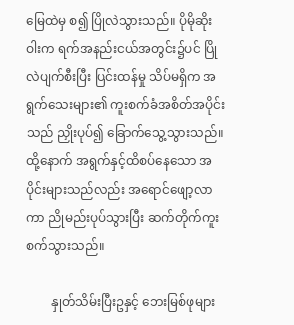မြေထဲမှ စ၍ ပြိုလဲသွားသည်။ ပိုမိုဆိုးဝါးက ရက်အနည်းငယ်အတွင်း၌ပင် ပြိုလဲပျက်စီးပြီး ပြင်းထန်မှု သိပ်မရှိက အရွက်သေးများ၏ ကူးစက်ခံအစိတ်အပိုင်းသည် ညှိုးပုပ်၍ ခြောက်သွေ့သွားသည်။ ထို့နောက် အရွက်နှင့်ထိစပ်နေသော အပိုင်းများသည်လည်း အရောင်ဖျော့လာကာ ညိုမည်းပုပ်သွားပြီး ဆက်တိုက်ကူးစက်သွားသည်။

        နှုတ်သိမ်းပြီးဥနှင့် ဘေးမြစ်ဖုများ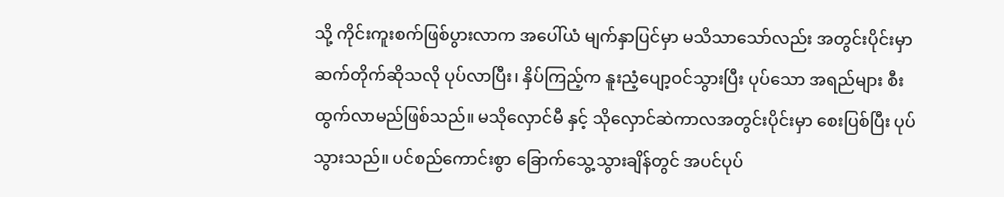သို့ ကိုင်းကူးစက်ဖြစ်ပွားလာက အပေါ်ယံ မျက်နှာပြင်မှာ မသိသာသော်လည်း အတွင်းပိုင်းမှာ ဆက်တိုက်ဆိုသလို ပုပ်လာပြီး၊ နှိပ်ကြည့်က နူးညံ့ပျော့ဝင်သွားပြီး ပုပ်သော အရည်များ စီးထွက်လာမည်ဖြစ်သည်။ မသိုလှောင်မီ နှင့် သိုလှောင်ဆဲကာလအတွင်းပိုင်းမှာ စေးပြစ်ပြီး ပုပ်သွားသည်။ ပင်စည်ကောင်းစွာ ခြောက်သွေ့သွားချိန်တွင် အပင်ပုပ်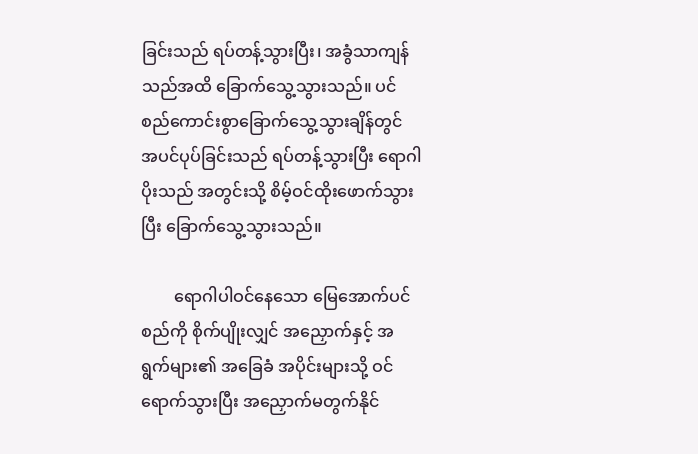ခြင်းသည် ရပ်တန့်သွားပြီး၊ အခွံသာကျန်သည်အထိ ခြောက်သွေ့သွားသည်။ ပင်စည်ကောင်းစွာခြောက်သွေ့သွားချိန်တွင် အပင်ပုပ်ခြင်းသည် ရပ်တန့်သွားပြီး ရောဂါပိုးသည် အတွင်းသို့ စိမ့်ဝင်ထိုးဖောက်သွားပြီး ခြောက်သွေ့သွားသည်။

        ရောဂါပါဝင်နေသော မြေအောက်ပင်စည်ကို စိုက်ပျိုးလျှင် အညှောက်နှင့် အရွက်များ၏ အခြေခံ အပိုင်းများသို့ ဝင်ရောက်သွားပြီး အညှောက်မတွက်နိုင်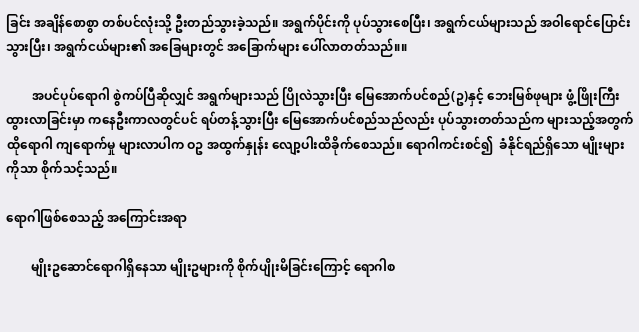ခြင်း အချိန်စောစွာ တစ်ပင်လုံးသို့ ဦးတည်သွားခဲ့သည်။ အရွက်ပိုင်းကို ပုပ်သွားစေပြီး၊ အရွက်ငယ်များသည် အဝါရောင်ပြောင်းသွားပြီး၊ အရွက်ငယ်များ၏ အခြေများတွင် အခြောက်များ ပေါ်လာတတ်သည်။။

        အပင်ပုပ်ရောဂါ စွဲကပ်ပြီဆိုလျှင် အရွက်များသည် ပြိုလဲသွားပြီး မြေအောက်ပင်စည်(ဥ)နှင့် ဘေးမြစ်ဖုများ ဖွံ့ဖြိုးကြီးထွားလာခြင်းမှာ ကနေဦးကာလတွင်ပင် ရပ်တန့်သွားပြီး မြေအောက်ပင်စည်သည်လည်း ပုပ်သွားတတ်သည်က များသည့်အတွက် ထိုရောဂါ ကျရောက်မှု များလာပါက ဝဥ အထွက်နှုန်း လျော့ပါးထိခိုက်စေသည်။ ရောဂါကင်းစင်၍  ခံနိုင်ရည်ရှိသော မျိုးများကိုသာ စိုက်သင့်သည်။

ရောဂါဖြစ်စေသည့် အကြောင်းအရာ

        မျိုးဥဆောင်ရောဂါရှိနေသာ မျိုးဥများကို စိုက်ပျိုးမိခြင်းကြောင့် ရောဂါစ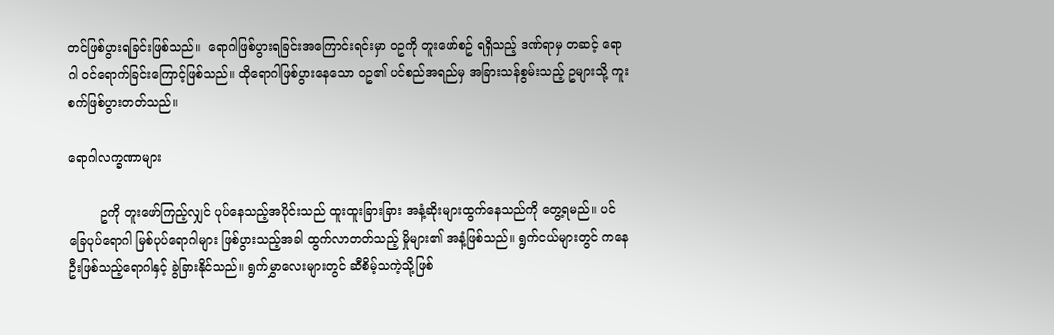တင်ဖြစ်ပွားရခြင်းဖြစ်သည်။  ရောဂါဖြစ်ပွားရခြင်းအကြောင်းရင်းမှာ ဝဥကို တူးဖော်စဥ် ရရှိသည့် ဒဏ်ရာမှ တဆင့် ရောဂါ ဝင်ရောက်ခြင်းကြောင့်ဖြစ်သည်။ ထိုရောဂါဖြစ်ပွားနေသော ဝဥ၏ ပင်စည်အရည်မှ အခြားသန်စွမ်းသည့် ဥများသို့ ကူးစက်ဖြစ်ပွားတတ်သည်။

ရောဂါလက္ခဏာများ

        ဥကို တူးဖော်ကြည့်လျှင် ပုပ်နေသည့်အပိုင်းသည် ထူးထူးခြားခြား အနံ့ဆိုးများထွက်နေသည်ကို တွေ့ရမည်။ ပင်ခြေပုပ်ရောဂါ မြစ်ပုပ်ရောဂါများ ဖြစ်ပွားသည့်အခါ ထွက်လာတတ်သည့် မှိုများ၏ အနံ့ဖြစ်သည်။ ရွက်ငယ်များတွင် ကနေဦးဖြစ်သည့်ရောဂါနှင့် ခွဲခြားနိုင်သည်။ ရွက်မွှာလေးများတွင် ဆီစိမ့်သကဲ့သို့ဖြစ်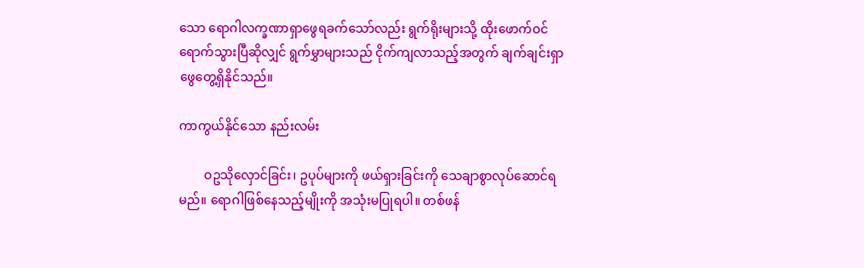သော ရောဂါလက္ခဏာရှာဖွေရခက်သော်လည်း ရွက်ရိုးများသို့ ထိုးဖောက်ဝင်ရောက်သွားပြီဆိုလျှင် ရွက်မွှာများသည် ငိုက်ကျလာသည့်အတွက် ချက်ချင်းရှာဖွေတွေ့ရှိနိုင်သည်။

ကာကွယ်နိုင်သော နည်းလမ်း

        ဝဥသိုလှောင်ခြင်း၊ ဥပုပ်များကို ဖယ်ရှားခြင်းကို သေချာစွာလုပ်ဆောင်ရမည်။ ရောဂါဖြစ်နေသည့်မျိုးကို အသုံးမပြုရပါ။ တစ်ဖန်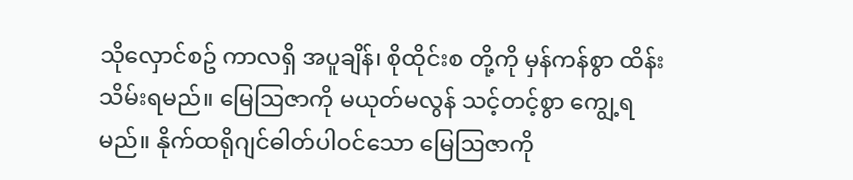သိုလှောင်စဥ် ကာလရှိ အပူချိန်၊ စိုထိုင်းစ တို့ကို မှန်ကန်စွာ ထိန်းသိမ်းရမည်။ မြေဩဇာကို မယုတ်မလွန် သင့်တင့်စွာ ကျွေ့ရမည်။ နိုက်ထရိုဂျင်ဓါတ်ပါဝင်သော မြေဩဇာကို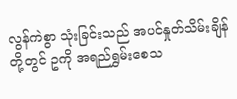လွန်ကဲစွာ သုံးခြင်းသည် အပင်နှုတ်သိမ်းချိန်တို့တွင် ဥကို အရည်ရွှမ်းစေသ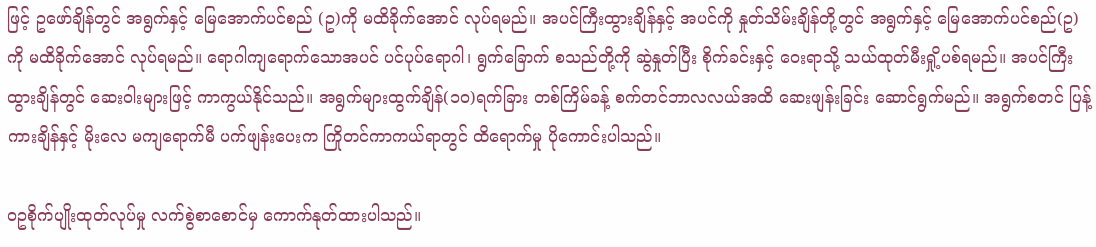ဖြင့် ဥဖော်ချိန်တွင် အရွက်နှင့် မြေအောက်ပင်စည် (ဥ)ကို မထိခိုက်အောင် လုပ်ရမည်။ အပင်ကြီးထွားချိန်နှင့် အပင်ကို နှုတ်သိမ်းချိန်တို့တွင် အရွက်နှင့် မြေအောက်ပင်စည်(ဥ)ကို မထိခိုက်အောင် လုပ်ရမည်။ ရောဂါကျရောက်သောအပင် ပင်ပုပ်ရောဂါ၊ ရွက်ခြောက် စသည်တို့ကို ဆွဲနှုတ်ပြီး စိုက်ခင်းနှင့် ဝေးရာသို့ သယ်ထုတ်မီးရှို့ပစ်ရမည်။ အပင်ကြီးထွားချိန်တွင် ဆေးဝါးများဖြင့် ကာကွယ်နိုင်သည်။ အရွက်များထွက်ချိန်(၁၀)ရက်ခြား တစ်ကြိမ်ခန့် စက်တင်ဘာလလယ်အထိ ဆေးဖျန်းခြင်း ဆောင်ရွက်မည်။ အရွက်စတင် ပြန့်ကားချိန်နှင့် မိုးလေ မကျရောက်မီ ပက်ဖျန်းပေးက ကြိုတင်ကာကယ်ရာတွင် ထိရောက်မှု ပိုကောင်းပါသည်။

ဝဥစိုက်ပျိုးထုတ်လုပ်မှု လက်စွဲစာစောင်မှ ကောက်နုတ်ထားပါသည်။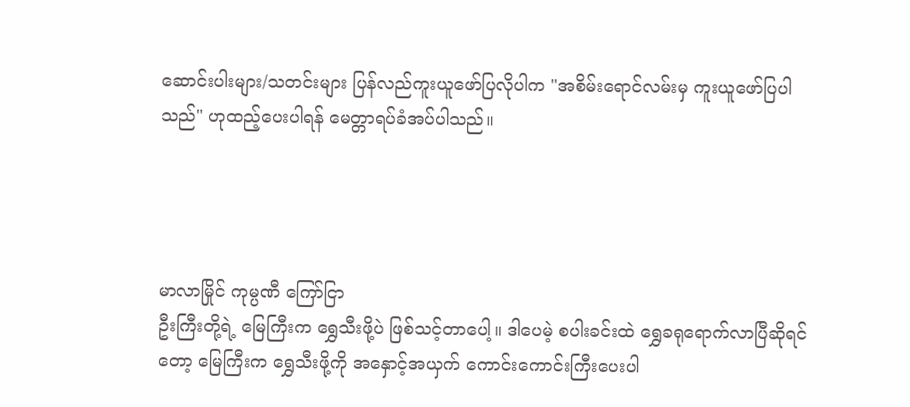ဆောင်းပါးများ/သတင်းများ ပြန်လည်ကူးယူဖော်ပြလိုပါက "အစိမ်းရောင်လမ်းမှ ကူးယူဖော်ပြပါသည်" ဟုထည့်ပေးပါရန် မေတ္တာရပ်ခံအပ်ပါသည်။




မာလာမြိုင် ကုမ္ပဏီ ကြော်ငြာ
ဦးကြီးတို့ရဲ့ မြေကြီးက ရွှေသီးဖို့ပဲ ဖြစ်သင့်တာပေါ့။ ဒါပေမဲ့ စပါးခင်းထဲ ရွှေခရုရောက်လာပြီဆိုရင်တော့ မြေကြီးက ရွှေသီးဖို့ကို အနှောင့်အယှက် ကောင်းကောင်းကြီးပေးပါ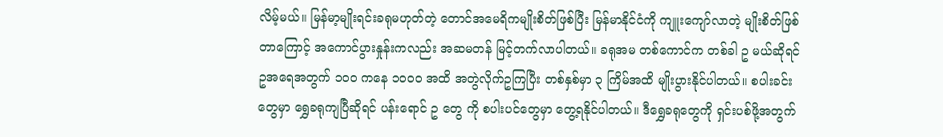လိမ့်မယ်။ မြန်မာ့မျိုးရင်းခရုမဟုတ်တဲ့ တောင်အမေရိကမျိုးစိတ်ဖြစ်ပြီး မြန်မာနိုင်ငံကို ကျူးကျော်လာတဲ့ မျိုးစိတ်ဖြစ်တာကြောင့် အကောင်ပွားနှုန်းကလည်း အဆမတန် မြင့်တက်လာပါတယ်။ ခရုအမ တစ်ကောင်က တစ်ခါ ဥ မယ်ဆိုရင် ဥအရေအတွက် ၁၀၀ ကနေ ၁၀၀၀ အထိ အတွဲလိုက်ဥကြပြီး တစ်နှစ်မှာ ၃ ကြိမ်အထိ မျိုးပွားနိုင်ပါတယ်။ စပါးခင်းတွေမှာ ရွှေခရုကျပြီဆိုရင် ပန်းရောင် ဥ တွေ ကို စပါးပင်တွေမှာ တွေ့ရနိုင်ပါတယ်။ ဒီရွှေခရုတွေကို ရှင်းပစ်ဖို့အတွက်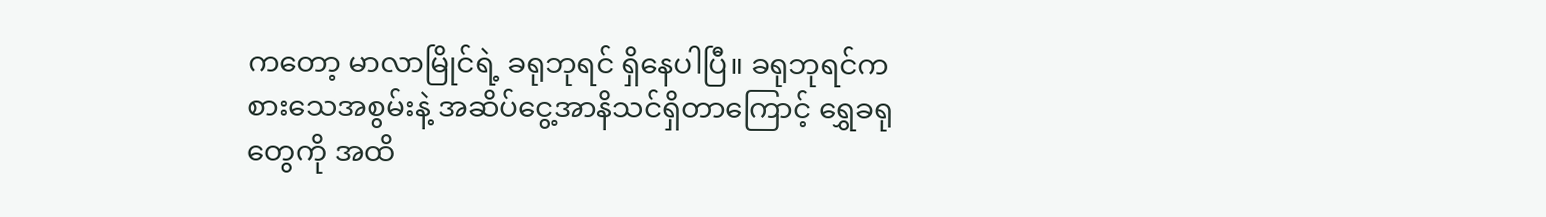ကတော့ မာလာမြိုင်ရဲ့ ခရုဘုရင် ရှိနေပါပြီ။ ခရုဘုရင်က စားသေအစွမ်းနဲ့ အဆိပ်ငွေ့အာနိသင်ရှိတာကြောင့် ရွှေခရုတွေကို အထိ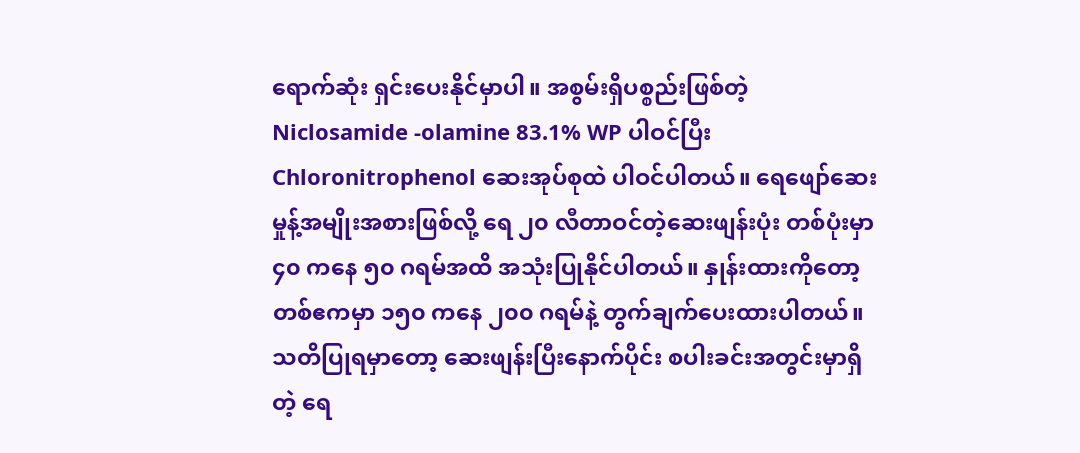ရောက်ဆုံး ရှင်းပေးနိုင်မှာပါ။ အစွမ်းရှိပစ္စည်းဖြစ်တဲ့ Niclosamide -olamine 83.1% WP ပါဝင်ပြီး Chloronitrophenol ဆေးအုပ်စုထဲ ပါဝင်ပါတယ်။ ရေဖျော်ဆေးမှုန့်အမျိုးအစားဖြစ်လို့ ရေ ၂၀ လီတာဝင်တဲ့ဆေးဖျန်းပုံး တစ်ပုံးမှာ ၄၀ ကနေ ၅၀ ဂရမ်အထိ အသုံးပြုနိုင်ပါတယ်။ နှုန်းထားကိုတော့ တစ်ဧကမှာ ၁၅၀ ကနေ ၂၀၀ ဂရမ်နဲ့ တွက်ချက်ပေးထားပါတယ်။ သတိပြုရမှာတော့ ဆေးဖျန်းပြီးနောက်ပိုင်း စပါးခင်းအတွင်းမှာရှိတဲ့ ရေ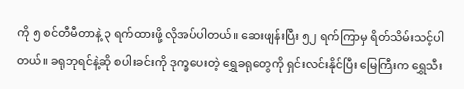ကို ၅ စင်တီမီတာနဲ့ ၃ ရက်ထားဖို့ လိုအပ်ပါတယ်။ ဆေးဖျန်းပြီး ၅၂ ရက်ကြာမှ ရိတ်သိမ်းသင့်ပါတယ်။ ခရုဘုရင်နဲ့ဆို စပါးခင်းကို ဒုက္ခပေးတဲ့ ရွှေခရုတွေကို ရှင်းလင်းနိုင်ပြီး မြေကြီးက ရွှေသီး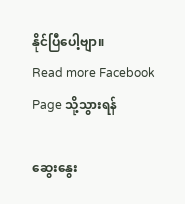နိုင်ပြီပေါ့ဗျာ။
Read more Facebook Page သို့သွားရန်

ဆွေးနွေး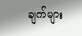ချက်များ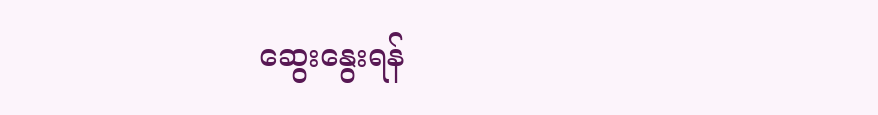ဆွေးနွေးရန်